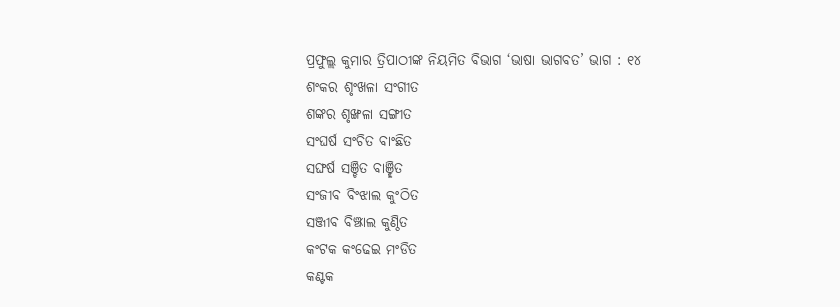ପ୍ରଫୁଲ୍ଲ କୁମାର ତ୍ରିପାଠୀଙ୍କ ନିୟମିତ ବିଭାଗ ‘ଭାଷା ଭାଗବତ’ ଭାଗ : ୧୪
ଶଂକର ଶୃଂଖଳା ସଂଗୀତ
ଶଙ୍କର ଶୃଙ୍ଖଳା ସଙ୍ଗୀତ
ସଂଘର୍ଷ ସଂଚିତ ବାଂଛିତ
ସଙ୍ଘର୍ଷ ସଞ୍ଚିତ ବାଞ୍ଛିତ
ସଂଜୀବ ବିଂଝାଲ କୁଂଠିତ
ସଞ୍ଜୀବ ବିଞ୍ଝାଲ କୁଣ୍ଠିତ
କଂଟକ କଂଢେଇ ମଂଡିତ
କଣ୍ଟକ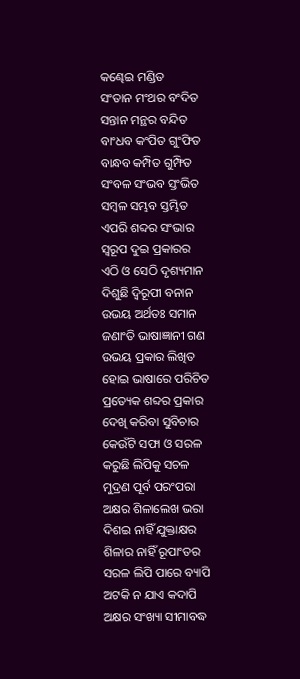କଣ୍ଢେଇ ମଣ୍ଡିତ
ସଂତାନ ମଂଥର ବଂଦିତ
ସନ୍ତାନ ମନ୍ଥର ବନ୍ଦିତ
ବାଂଧବ କଂପିତ ଗୁଂଫିତ
ବାନ୍ଧବ କମ୍ପିତ ଗୁମ୍ଫିତ
ସଂବଳ ସଂଭବ ସ୍ତଂଭିତ
ସମ୍ବଳ ସମ୍ଭବ ସ୍ତମ୍ଭିତ
ଏପରି ଶବ୍ଦର ସଂଭାର
ସ୍ବରୂପ ଦୁଇ ପ୍ରକାରର
ଏଠି ଓ ସେଠି ଦୃଶ୍ୟମାନ
ଦିଶୁଛି ଦ୍ବିରୂପୀ ବନାନ
ଉଭୟ ଅର୍ଥତଃ ସମାନ
ଜଣାଂତି ଭାଷାଜ୍ଞାନୀ ଗଣ
ଉଭୟ ପ୍ରକାର ଲିଖିତ
ହୋଇ ଭାଷାରେ ପରିଚିତ
ପ୍ରତ୍ୟେକ ଶବ୍ଦର ପ୍ରକାର
ଦେଖି କରିବା ସୁବିଚାର
କେଉଁଟି ସଫା ଓ ସରଳ
କରୁଛି ଲିପିକୁ ସଚଳ
ମୁଦ୍ରଣ ପୂର୍ବ ପରଂପରା
ଅକ୍ଷର ଶିଳାଲେଖ ଭରା
ଦିଶଇ ନାହିଁ ଯୁକ୍ତାକ୍ଷର
ଶିଳାର ନାହିଁ ରୂପାଂତର
ସରଳ ଲିପି ପାରେ ବ୍ୟାପି
ଅଟକି ନ ଯାଏ କଦାପି
ଅକ୍ଷର ସଂଖ୍ୟା ସୀମାବଦ୍ଧ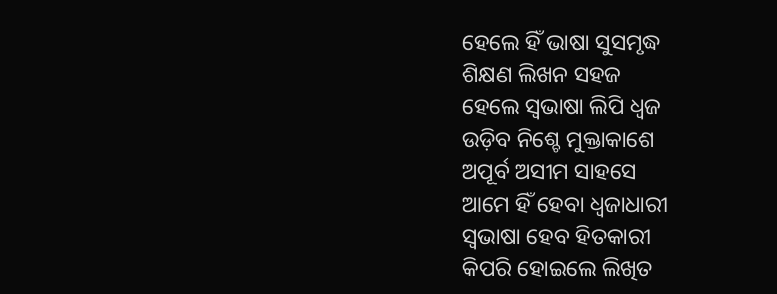ହେଲେ ହିଁ ଭାଷା ସୁସମୃଦ୍ଧ
ଶିକ୍ଷଣ ଲିଖନ ସହଜ
ହେଲେ ସ୍ବଭାଷା ଲିପି ଧ୍ବଜ
ଉଡ଼ିବ ନିଶ୍ଚେ ମୁକ୍ତାକାଶେ
ଅପୂର୍ବ ଅସୀମ ସାହସେ
ଆମେ ହିଁ ହେବା ଧ୍ବଜାଧାରୀ
ସ୍ବଭାଷା ହେବ ହିତକାରୀ
କିପରି ହୋଇଲେ ଲିଖିତ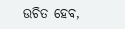ଉଚିତ ହେବ,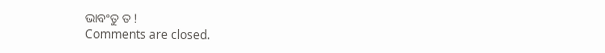ଭାବଂତୁ ତ !
Comments are closed.